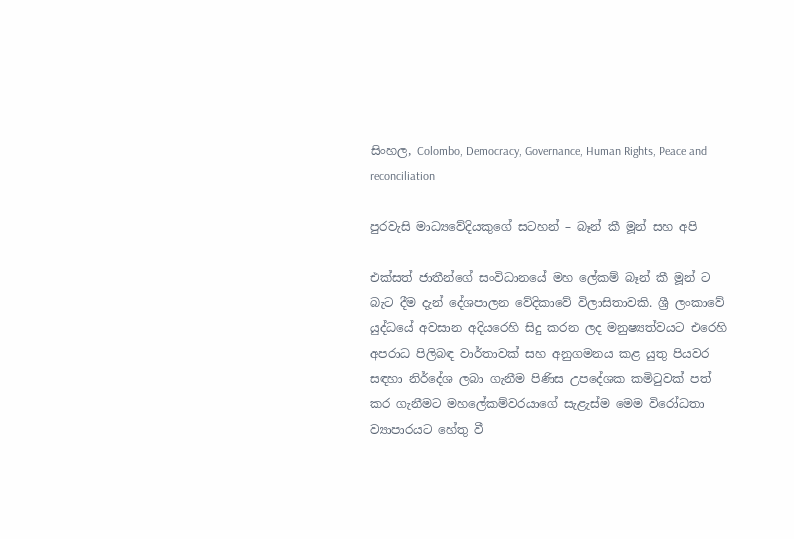සිංහල, Colombo, Democracy, Governance, Human Rights, Peace and reconciliation

පුරවැසි මාධ්‍යවේදියකුගේ සටහන් – බෑන් කී මූන් සහ අපි

එක්සත් ජාතීන්ගේ සංවිධානයේ මහ ලේකම් බෑන් කී මූන් ට බැට දීම දැන් දේශපාලන වේදිකාවේ විලාසිතාවකි. ශ්‍රී ලංකාවේ යුද්ධයේ අවසාන අදියරෙහි සිදු කරන ලද මනුෂ්‍යත්වයට එරෙහි අපරාධ පිලිබඳ වාර්තාවක් සහ අනුගමනය කළ යුතු පියවර සඳහා නිර්දේශ ලබා ගැනීම පිණිස උපදේශක කමිටුවක් පත් කර ගැනීමට මහලේකම්වරයාගේ සැළැස්ම මෙම විරෝධතා ව්‍යාපාරයට හේතු වී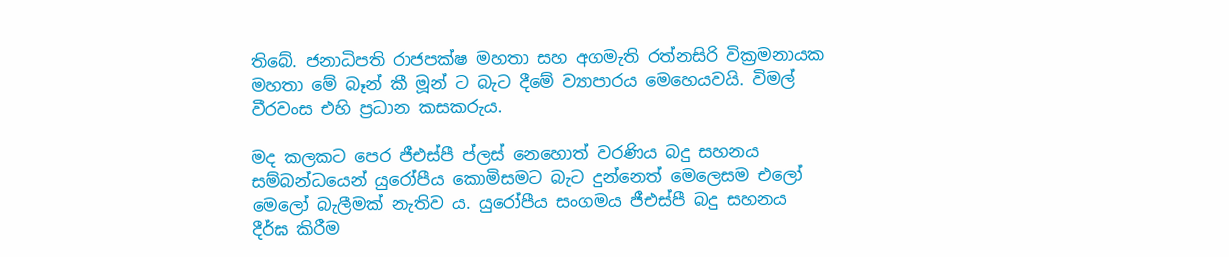තිබේ. ජනාධිපති රාජපක්ෂ මහතා සහ අගමැති රත්නසිරි වික්‍රමනායක මහතා මේ බෑන් කී මූන් ට බැට දීමේ ව්‍යාපාරය මෙහෙයවයි. විමල් වීරවංස එහි ප්‍රධාන කසකරුය.

මද කලකට පෙර ජීඑස්පී ප්ලස් නෙහොත් වරණිය බදු සහනය සම්බන්ධයෙන් යුරෝපීය කොමිසමට බැට දුන්නෙත් මෙලෙසම එලෝ මෙලෝ බැලීමක් නැතිව ය. යුරෝපීය සංගමය ජීඑස්පී බදු සහනය දීර්ඝ කිරීම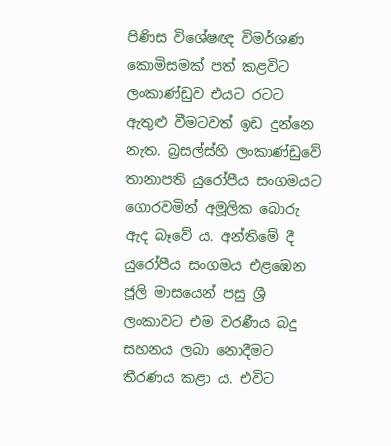පිණිස විශේෂඥ විමර්ශණ කොමිසමක් පත් කළවිට ලංකාණ්ඩුව එයට රටට ඇතුළු වීමටවත් ඉඩ දුන්නෙ නැත. බ්‍රසල්ස්හි ලංකාණ්ඩුවේ තානාපති යුරෝපීය සංගමයට ගොරවමින් අමූලික බොරු ඇද බෑවේ ය. අන්තිමේ දී යුරෝපීය සංගමය එළඹෙන ජූලි මාසයෙන් පසු ශ්‍රී ලංකාවට එම වරණීය බදු සහනය ලබා නොදීමට තීරණය කළා ය. එවිට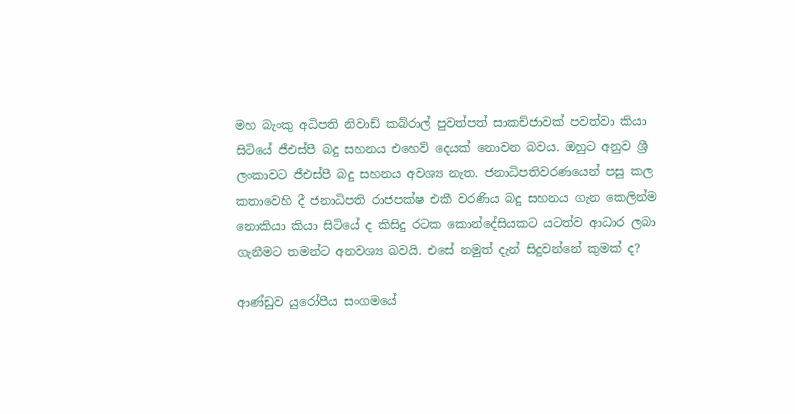මහ බැංකු අධිපති නිවාඩ් කබ්රාල් පුවත්පත් සාකච්ජාවක් පවත්වා කියා සිටියේ ජීඑස්පී බදු සහනය එහෙව් දෙයක් නොවන බවය. ඔහුට අනුව ශ්‍රී ලංකාවට ජීඑස්පී බදු සහනය අවශ්‍ය නැත. ජනාධිපතිවරණයෙන් පසු කල කතාවෙහි දී ජනාධිපති රාජපක්ෂ එකී වරණිය බදු සහනය ගැන කෙලින්ම නොකියා කියා සිටියේ ද කිසිදු රටක කොන්දේසියකට යටත්ව ආධාර ලබා ගැනීමට තමන්ට අනවශ්‍ය බවයි. එසේ නමුත් දැන් සිදුවන්නේ කුමක් ද?

ආණ්ඩුව යුරෝපීය සංගමයේ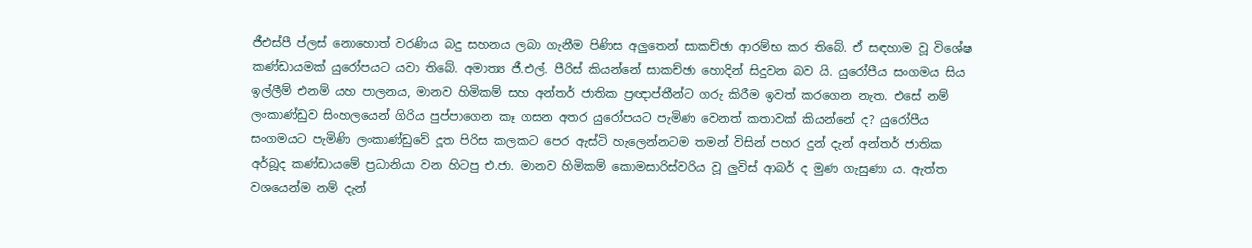ජීඑස්පී ප්ලස් නොහොත් වරණිය බදු සහනය ලබා ගැනීම පිණිස අලුතෙන් සාකච්ඡා ආරම්භ කර තිබේ. ඒ සඳහාම වූ විශේෂ කණ්ඩායමක් යුරෝපයට යවා තිබේ. අමාත්‍ය ජී.එල්. පීරිස් කියන්නේ සාකච්ඡා හොදින් සිදුවන බව යි. යුරෝපීය සංගමය සිය ඉල්ලීම් එනම් යහ පාලනය, මානව හිමිකම් සහ අන්තර් ජාතික ප්‍රඥාප්තීන්ට ගරු කිරීම ඉවත් කරගෙන නැත. එසේ නම් ලංකාණ්ඩුව සිංහලයෙන් ගිරිය පුප්පාගෙන කෑ ගසන අතර යුරෝපයට පැමිණ වෙනත් කතාවක් කියන්නේ ද? යුරෝපීය සංගමයට පැමිණි ලංකාණ්ඩුවේ දූත පිරිස කලකට පෙර ඇස්ටි හැලෙන්නටම තමන් විසින් පහර දුන් දැන් අන්තර් ජාතික අර්බූද කණ්ඩායමේ ප්‍රධානියා වන හිටපු එ.ජා. මානව හිමිකම් කොමසාරිස්වරිය වූ ලුවිස් ආබර් ද මුණ ගැසුණා ය. ඇත්ත වශයෙන්ම නම් දැන්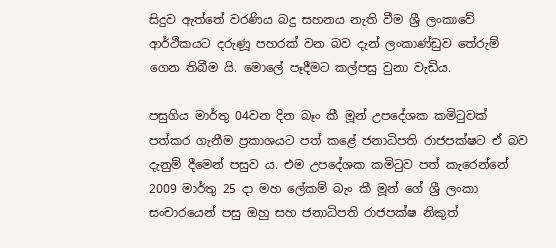සිදුව ඇත්තේ වරණිය බදු සහනය නැති වීම ශ්‍රී ලංකාවේ ආර්ථිකයට දරුණූ පහරක් වන බව දැන් ලංකාණ්ඩුව තේරුම් ගෙන තිබීම යි. මොලේ පෑදීමට කල්පසු වුනා වැඩිය.

පසුගිය මාර්තු 04වන දින බෑං කී මූන් උපදේශක කමිටුවක් පත්කර ගැනීම ප්‍රකාශයට පත් කළේ ජනාධිපති රාජපක්ෂට ඒ බව දැනුම් දීමෙන් පසුව ය. එම උපදේශක කමිටුව පත් කැරෙන්නේ 2009 මාර්තු 25 දා මහ ලේකම් බැං කී මූන් ගේ ශ්‍රී ලංකා සංචාරයෙන් පසු ඔහු සහ ජනාධිපති රාජපක්ෂ නිකුත්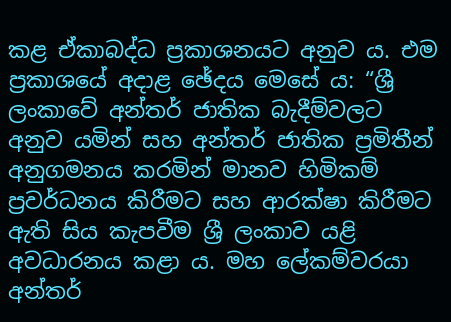කළ ඒකාබද්ධ ප්‍රකාශනයට අනුව ය. එම ප්‍රකාශයේ අදාළ ඡේදය මෙසේ ය: “ශ්‍රී ලංකාවේ අන්තර් ජාතික බැදීම්වලට අනුව යමින් සහ අන්තර් ජාතික ප්‍රමිතීන් අනුගමනය කරමින් මානව හිමිකම් ප්‍රවර්ධනය කිරීමට සහ ආරක්ෂා කිරීමට ඇති සිය කැපවීම ශ්‍රී ලංකාව යළි අවධාරනය කළා ය. මහ ලේකම්වරයා අන්තර්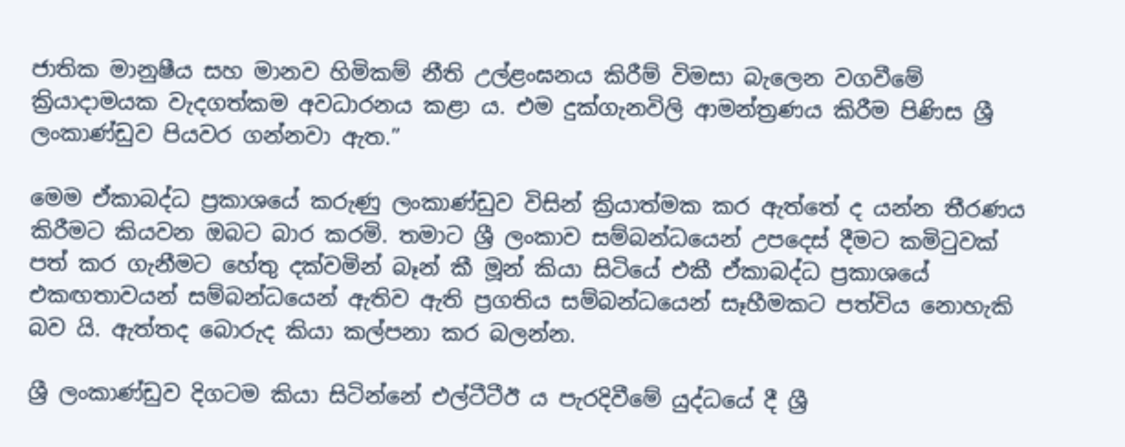ජාතික මානුෂීය සහ මානව හිමිකම් නීති උල්ළංඝනය කිරීම් විමසා බැලෙන වගවීමේ ක්‍රියාදාමයක වැදගත්කම අවධාරනය කළා ය. එම දුක්ගැනවිලි ආමන්ත්‍රණය කිරීම පිණිස ශ්‍රී ලංකාණ්ඩුව පියවර ගන්නවා ඇත.”

මෙම ඒකාබද්ධ ප්‍රකාශයේ කරුණු ලංකාණ්ඩුව විසින් ක්‍රියාත්මක කර ඇත්තේ ද යන්න තීරණය කිරීමට කියවන ඔබට බාර කරමි. තමාට ශ්‍රී ලංකාව සම්බන්ධයෙන් උපදෙස් දීමට කමිටුවක් පත් කර ගැනීමට හේතු දක්වමින් බෑන් කී මූන් කියා සිටියේ එකී ඒකාබද්ධ ප්‍රකාශයේ එකඟතාවයන් සම්බන්ධයෙන් ඇතිව ඇති ප්‍රගතිය සම්බන්ධයෙන් සෑහීමකට පත්විය නොහැකි බව යි. ඇත්තද බොරුද කියා කල්පනා කර බලන්න.

ශ්‍රී ලංකාණ්ඩුව දිගටම කියා සිටින්නේ එල්ටීටීඊ ය පැරදිවීමේ යුද්ධයේ දී ශ්‍රී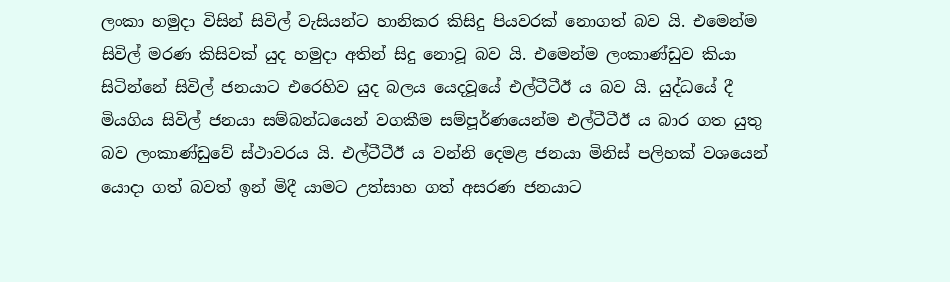ලංකා හමුදා විසින් සිවිල් වැසියන්ට හානිකර කිසිදු පියවරක් නොගත් බව යි. එමෙන්ම සිවිල් මරණ කිසිවක් යුද හමුදා අතින් සිදු නොවූ බව යි. එමෙන්ම ලංකාණ්ඩුව කියා සිටින්නේ සිවිල් ජනයාට එරෙහිව යුද බලය යෙදවූයේ එල්ටීටීඊ ය බව යි. යුද්ධයේ දී මියගිය සිවිල් ජනයා සම්බන්ධයෙන් වගකීම සම්පූර්ණයෙන්ම එල්ටීටීඊ ය බාර ගත යුතු බව ලංකාණ්ඩුවේ ස්ථාවරය යි. එල්ටීටීඊ ය වන්නි දෙමළ ජනයා මිනිස් පලිහක් වශයෙන් යොදා ගත් බවත් ඉන් මිදී යාමට උත්සාහ ගත් අසරණ ජනයාට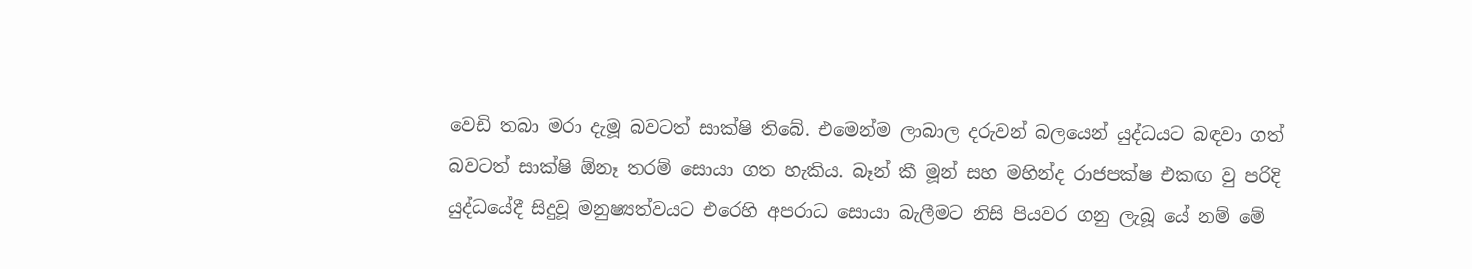වෙඩි තබා මරා දැමූ බවටත් සාක්ෂි තිබේ. එමෙන්ම ලාබාල දරුවන් බලයෙන් යුද්ධයට බඳවා ගත් බවටත් සාක්ෂි ඕනෑ තරම් සොයා ගත හැකිය. බෑන් කී මූන් සහ මහින්ද රාජපක්ෂ එකඟ වු පරිදි යුද්ධයේදී සිදුවූ මනුෂ්‍යත්වයට එරෙහි අපරාධ සොයා බැලීමට නිසි පියවර ගනු ලැබූ යේ නම් මේ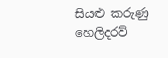සියළු කරුණු හෙලිදරව්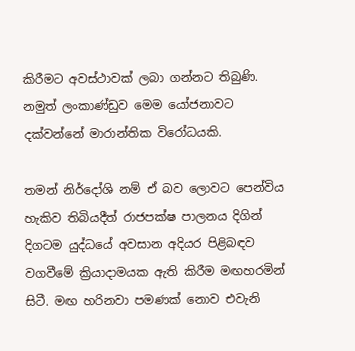කිරීමට අවස්ථාවක් ලබා ගන්නට තිබුණි. නමුත් ලංකාණ්ඩුව මෙම යෝජනාවට දක්වන්නේ මාරාන්තික විරෝධයකි.

තමන් නිර්දෝශි නම් ඒ බව ලොවට පෙන්විය හැකිව තිබියදීත් රාජපක්ෂ පාලනය දිගින් දිගටම යුද්ධයේ අවසාන අදියර පිළිබඳව වගවීමේ ක්‍රියාදාමයක ඇති කිරීම මඟහරමින් සිටී. මඟ හරිනවා පමණක් නොව එවැනි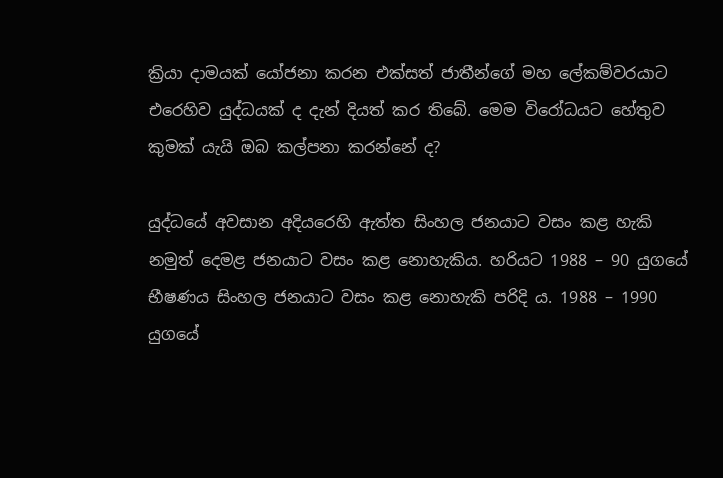ක්‍රියා දාමයක් යෝජනා කරන එක්සත් ජාතීන්ගේ මහ ලේකම්වරයාට එරෙහිව යුද්ධයක් ද දැන් දියත් කර තිබේ. මෙම විරෝධයට හේතුව කුමක් යැයි ඔබ කල්පනා කරන්නේ ද?

යුද්ධයේ අවසාන අදියරෙහි ඇත්ත සිංහල ජනයාට වසං කළ හැකි නමුත් දෙමළ ජනයාට වසං කළ නොහැකිය. හරියට 1988 – 90 යුගයේ භීෂණය සිංහල ජනයාට වසං කළ නොහැකි පරිදි ය. 1988 – 1990 යුගයේ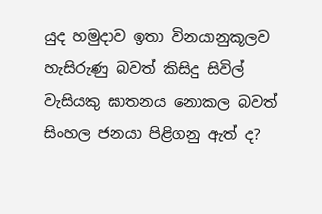යුද හමුදාව ඉතා විනයානුකූලව හැසිරුණු බවත් කිසිදු සිවිල් වැසියකු ඝාතනය නොකල බවත් සිංහල ජනයා පිළිගනු ඇත් ද?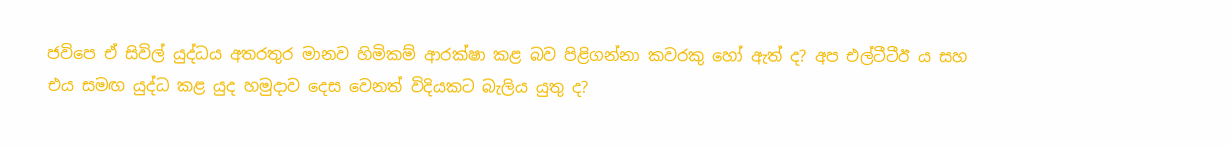ජවිපෙ ඒ සිවිල් යුද්ධය අතරතුර මානව හිමිකම් ආරක්ෂා කළ බව පිළිගන්නා කවරකු හෝ ඇත් ද? අප එල්ටීටීඊ ය සහ එය සමඟ යුද්ධ කළ යුද හමුදාව දෙස වෙනත් විදියකට බැලිය යුතු ද?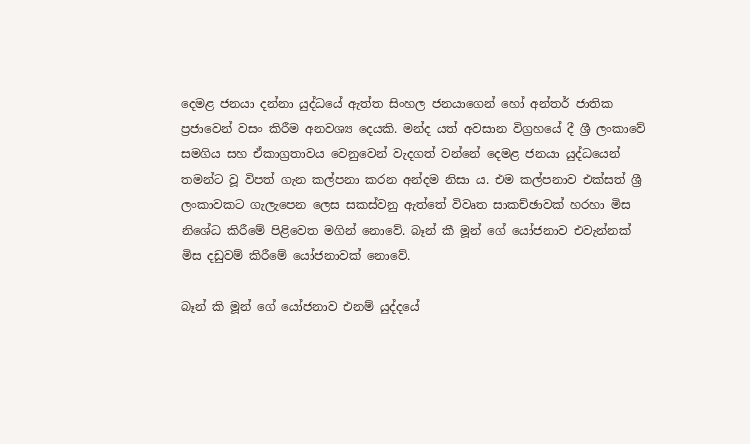දෙමළ ජනයා දන්නා යුද්ධයේ ඇත්ත සිංහල ජනයාගෙන් හෝ අන්තර් ජාතික ප්‍රජාවෙන් වසං කිරීම අනවශ්‍ය දෙයකි. මන්ද යත් අවසාන විග්‍රහයේ දී ශ්‍රී ලංකාවේ සමගිය සහ ඒකාග්‍රතාවය වෙනුවෙන් වැදගත් වන්නේ දෙමළ ජනයා යුද්ධයෙන් තමන්ට වූ විපත් ගැන කල්පනා කරන අන්දම නිසා ය. එම කල්පනාව එක්සත් ශ්‍රී ලංකාවකට ගැලැපෙන ලෙස සකස්වනු ඇත්තේ විවෘත සාකච්ඡාවක් හරහා මිස නිශේධ කිරීමේ පිළිවෙත මගින් නොවේ. බෑන් කී මූන් ගේ යෝජනාව එවැන්නක් මිස දඩුවම් කිරීමේ යෝජනාවක් නොවේ.

බෑන් කි මූන් ගේ යෝජනාව එනම් යුද්දයේ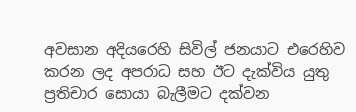අවසාන අදියරෙහි සිවිල් ජනයාට එරෙහිව කරන ලද අපරාධ සහ ඊට දැක්විය යුතු ප්‍රතිචාර සොයා බැලීමට දක්වන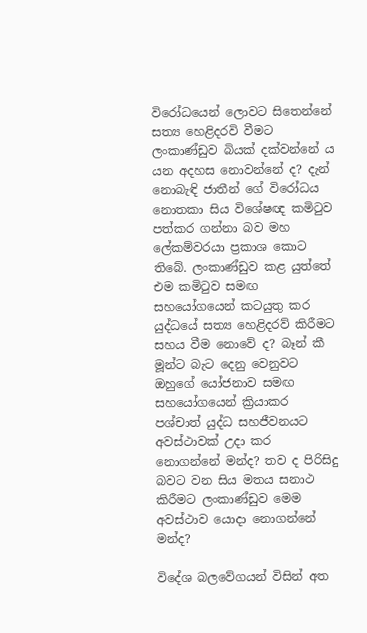විරෝධයෙන් ලොවට සිතෙන්නේ සත්‍ය හෙළිදරවි වීමට ලංකාණ්ඩුව බියක් දක්වන්නේ ය යන අදහස නොවන්නේ ද? දැන් නොබැඳි ජාතීන් ගේ විරෝධය නොතකා සිය විශේෂඥ කමිටුව පත්කර ගන්නා බව මහ ලේකම්වරයා ප්‍රකාශ කොට තිබේ. ලංකාණ්ඩුව කළ යුත්තේ එම කමිටුව සමඟ සහයෝගයෙන් කටයුතු කර යුද්ධයේ සත්‍ය හෙළිදරව් කිරීමට සහය වීම නොවේ ද? බෑන් කී මූන්ට බැට දෙනු වෙනුවට ඔහුගේ යෝජනාව සමඟ සහයෝගයෙන් ක්‍රියාකර පශ්චාත් යුද්ධ සහජීවනයට අවස්ථාවක් උදා කර නොගන්නේ මන්ද? තව ද පිරිසිදු බවට වන සිය මතය සනාථ කිරීමට ලංකාණ්ඩුව මෙම අවස්ථාව යොදා නොගන්නේ මන්ද?

විදේශ බලවේගයන් විසින් අත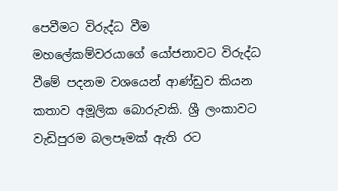පෙවීමට විරුද්ධ වීම මහලේකම්වරයාගේ යෝජනාවට විරුද්ධ වීමේ පදනම වශයෙන් ආණ්ඩුව කියන කතාව අමූලික බොරුවකි. ශ්‍රී ලංකාවට වැඩිපුරම බලපෑමක් ඇති රට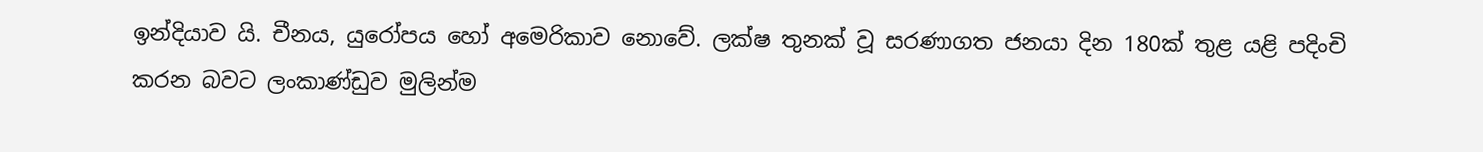ඉන්දියාව යි. චීනය, යුරෝපය හෝ අමෙරිකාව නොවේ. ලක්ෂ තුනක් වූ සරණාගත ජනයා දින 180ක් තුළ යළි පදිංචි කරන බවට ලංකාණ්ඩුව මුලින්ම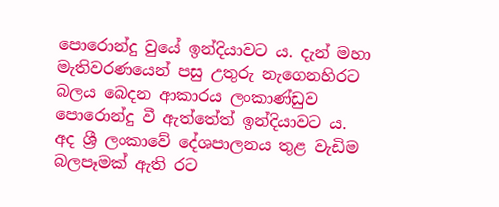පොරොන්දු වුයේ ඉන්දියාවට ය. දැන් මහා මැතිවරණයෙන් පසු උතුරු නැගෙනහිරට බලය බෙදන ආකාරය ලංකාණ්ඩුව පොරොන්දු වී ඇත්තේත් ඉන්දියාවට ය. අද ශ්‍රී ලංකාවේ දේශපාලනය තුළ වැඩිම බලපෑමක් ඇති රට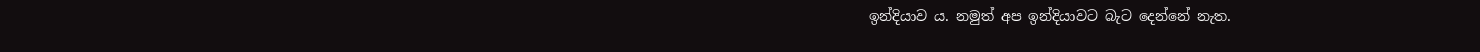ඉන්දියාව ය. නමුත් අප ඉන්දියාවට බැට දෙන්නේ නැත.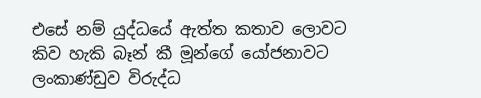එසේ නම් යුද්ධයේ ඇත්ත කතාව ලොවට කිව හැකි බෑන් කී මූන්ගේ යෝජනාවට ලංකාණ්ඩුව විරුද්ධ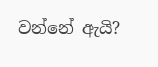වන්නේ ඇයි?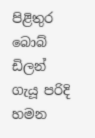පිළිතුර බොබ් ඩිලන් ගැයූ පරිදි හමන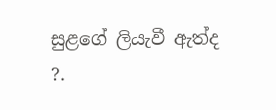සුළගේ ලියැවී ඇත්ද ?.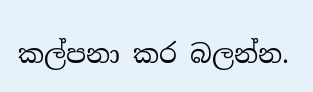කල්පනා කර බලන්න.